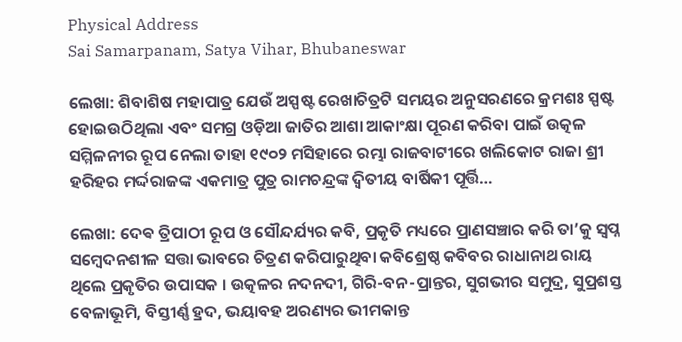Physical Address
Sai Samarpanam, Satya Vihar, Bhubaneswar

ଲେଖା: ଶିବାଶିଷ ମହାପାତ୍ର ଯେଉଁ ଅସ୍ପଷ୍ଟ ରେଖାଚିତ୍ରଟି ସମୟର ଅନୁସରଣରେ କ୍ରମଶଃ ସ୍ପଷ୍ଟ ହୋଇଉଠିଥିଲା ଏବଂ ସମଗ୍ର ଓଡ଼ିଆ ଜାତିର ଆଶା ଆକାଂକ୍ଷା ପୂରଣ କରିବା ପାଇଁ ଉତ୍କଳ ସମ୍ମିଳନୀର ରୂପ ନେଲା ତାହା ୧୯୦୨ ମସିହାରେ ରମ୍ଭା ରାଜବାଟୀରେ ଖଲିକୋଟ ରାଜା ଶ୍ରୀ ହରିହର ମର୍ଦ୍ଦରାଜଙ୍କ ଏକମାତ୍ର ପୁତ୍ର ରାମଚନ୍ଦ୍ରଙ୍କ ଦ୍ବିତୀୟ ବାର୍ଷିକୀ ପୂର୍ତ୍ତି…

ଲେଖା: ଦେଵ ତ୍ରିପାଠୀ ରୂପ ଓ ସୌନ୍ଦର୍ଯ୍ୟର କବି, ପ୍ରକୃତି ମଧ୍ୟରେ ପ୍ରାଣସଞ୍ଚାର କରି ତା’କୁ ସ୍ୱପ୍ନ ସମ୍ବେଦନଶୀଳ ସତ୍ତା ଭାବରେ ଚିତ୍ରଣ କରିପାରୁଥିବା କବିଶ୍ରେଷ୍ଠ କବିବର ରାଧାନାଥ ରାୟ ଥିଲେ ପ୍ରକୃତିର ଉପାସକ । ଉତ୍କଳର ନଦନଦୀ, ଗିରି-ବନ-ପ୍ରାନ୍ତର, ସୁଗଭୀର ସମୁଦ୍ର, ସୁପ୍ରଶସ୍ତ ବେଳାଭୂମି, ବିସ୍ତୀର୍ଣ୍ଣ ହ୍ରଦ, ଭୟାବହ ଅରଣ୍ୟର ଭୀମକାନ୍ତ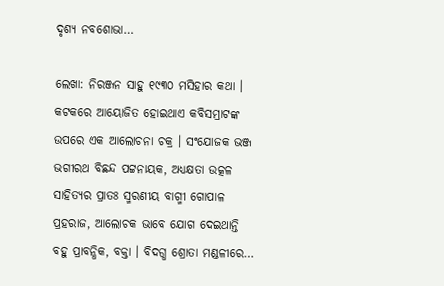ଦୃଶ୍ୟ ନବଶୋଭା…

ଲେଖା: ନିରଞ୍ଜନ ସାହୁ ୧୯୩୦ ମସିହାର କଥା । କଟକରେ ଆୟୋଜିତ ହୋଇଥାଏ କବିସମ୍ରାଟଙ୍କ ଉପରେ ଏକ ଆଲୋଚନା ଚକ୍ର । ସଂଯୋଜକ ଭଞ୍ଜ ଭଗୀରଥ ବିଛନ୍ଦ ପଟ୍ଟନାୟକ, ଅଧ୍ୟକ୍ଷତା ଉତ୍କଳ ସାହିତ୍ୟର ପ୍ରାତଃ ସ୍ମରଣୀୟ ବାଗ୍ମୀ ଗୋପାଳ ପ୍ରହରାଜ, ଆଲୋଚକ ଭାବେ ଯୋଗ ଦେଇଥାନ୍ତି ବହୁ ପ୍ରାବନ୍ଧିକ, ବକ୍ତା । ବିଦଗ୍ଧ ଶ୍ରୋତା ମଣ୍ଡଳୀରେ…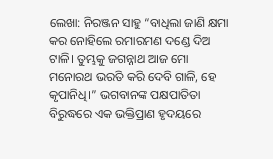ଲେଖା: ନିରଞ୍ଜନ ସାହୁ “ବାଧିଲା ଜାଣି କ୍ଷମା କର ନୋହିଲେ ରମାରମଣ ଦଣ୍ଡେ ଦିଅ ଟାଳି। ତୁମ୍ଭକୁ ଜଗନ୍ନାଥ ଆଜ ମୋ ମନୋରଥ ଭରତି କରି ଦେବି ଗାଳି, ହେ କୃପାନିଧି।” ଭଗବାନଙ୍କ ପକ୍ଷପାତିତା ବିରୁଦ୍ଧରେ ଏକ ଭକ୍ତିପ୍ରାଣ ହୃଦୟରେ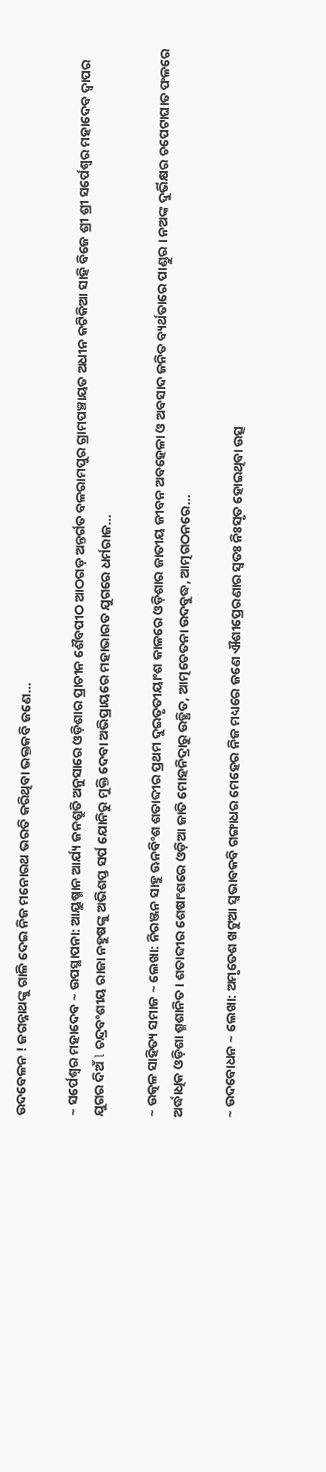ଉଦବେଳନ ! ଜଗନ୍ନାଥଙ୍କୁ ଗାଳି ଦେଇ ନିଜ ମନୋରଥ ଭରତି କରିଥିବା ଭକ୍ତକବି ଜଣେ…

~ ସର୍ପେଶ୍ୱର ମହାଦେବ ~ ଉପସ୍ଥାପନା: ଆୟୁଷ୍ମାନ ଆର୍ଯ୍ୟ ଜନଶ୍ରୁତି ଅନୁସାରେ ଓଡ଼ିଶାର ପ୍ରାଚୀନ ଶୈବପୀଠ ଆଠଗଡ଼ ଅନ୍ତର୍ଗତ ବଳରାମପୁର ଗ୍ରାମପଞ୍ଚାୟତ ଅଧୀନ କଟିକିଆ ସାହି ବିଜେ ଶ୍ରୀ ଶ୍ରୀ ସର୍ପେଶ୍ୱର ମହାଦେବ ଦ୍ଵାପର ଯୁଗର ଦିଅଁ l ଚନ୍ଦ୍ରବଂଶୀୟ ରାଜା ନହୁଷଙ୍କୁ ଅଭିଶପ୍ତ ସର୍ପ ଯୋନିରୁ ମୁକ୍ତି ଦେବା ଅଭିପ୍ରାୟରେ ମହାଭାରତ ଯୁଗରେ ଧର୍ମରାଜ…

~ ଉତ୍କଳ ସାହିତ୍ୟ ସମାଜ ~ ଲେଖା: ନିରଞ୍ଜନ ସାହୁ ଊନବିଂଶ ଶତାବ୍ଦୀର ପ୍ରଥମ ଦୁଇତୃତୀୟାଂଶ କାଳରେ ଓଡ଼ିଶାର ଜାତୀୟ ଜୀବନ ଅବହେଳା ଓ ଅବସାଦ ଜନିତ ବ୍ୟର୍ଥତାରେ ପାଣ୍ଡୁର । ନଅଙ୍କ ଦୁର୍ଭିକ୍ଷର ଚପେଟାଘାତ ଫଳରେ ଅର୍ଦ୍ଧାଧିକ ଓଡ଼ିଶା ଶ୍ମଶାନିତ । ଶତାବ୍ଦୀର ଶେଷାଂଶରେ ଓଡ଼ିଆ ଜାତି ମୋହନିଦ୍ରାରୁ ଉତ୍ଥିତ, ଆତ୍ମଚେତନା ଉଦବୁଦ୍ଧ, ଆତ୍ମଗଠନରେ…

~ ଉଦବୋଧନ ~ ଲେଖା: ଅମୃତେଶ ଖଟୁଆ ସ୍ଵଭାବକବି ଗଙ୍ଗାଧର ମେହେର ନିଜ ମଧ୍ୟରେ ଜଣେ ଐଶୀପ୍ରେରଣାର ସ୍ଵତଃ ନିଃସୃତ ହୋଇଥିବା ଉତ୍ସ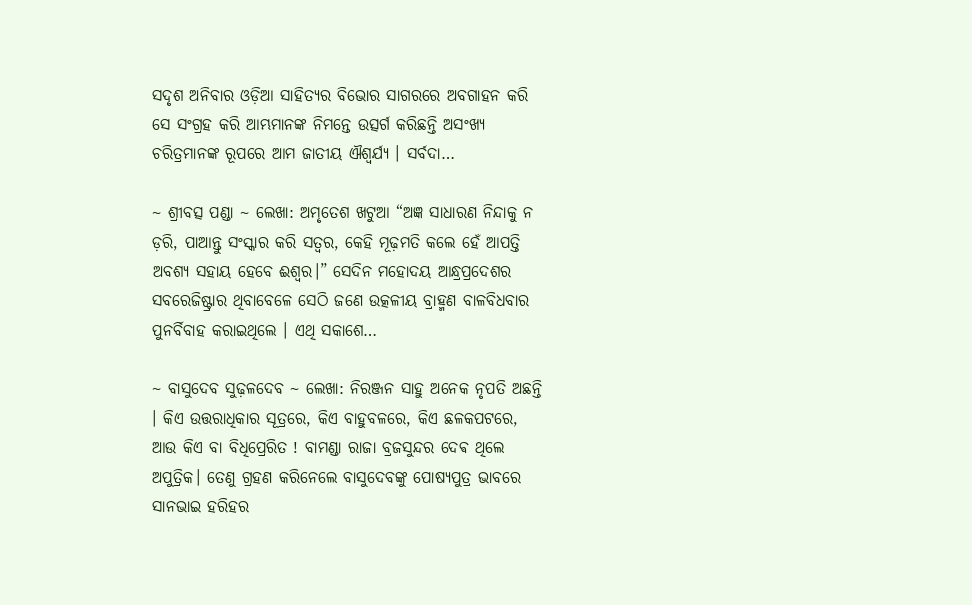ସଦୃଶ ଅନିବାର ଓଡ଼ିଆ ସାହିତ୍ୟର ବିଭୋର ସାଗରରେ ଅବଗାହନ କରି ସେ ସଂଗ୍ରହ କରି ଆମ୍ଭମାନଙ୍କ ନିମନ୍ତେ ଉତ୍ସର୍ଗ କରିଛନ୍ତି ଅସଂଖ୍ୟ ଚରିତ୍ରମାନଙ୍କ ରୂପରେ ଆମ ଜାତୀୟ ଐଶ୍ଵର୍ଯ୍ୟ । ସର୍ବଦା…

~ ଶ୍ରୀବତ୍ସ ପଣ୍ଡା ~ ଲେଖା: ଅମୃତେଶ ଖଟୁଆ “ଅଜ୍ଞ ସାଧାରଣ ନିନ୍ଦାକୁ ନ ଡ଼ରି, ପାଆନ୍ତୁ ସଂସ୍କାର କରି ସତ୍ବର, କେହି ମୂଢ଼ମତି କଲେ ହେଁ ଆପତ୍ତି ଅବଶ୍ୟ ସହାୟ ହେବେ ଈଶ୍ୱର।” ସେଦିନ ମହୋଦୟ ଆନ୍ଧ୍ରପ୍ରଦେଶର ସବରେଜିଷ୍ଟ୍ରାର ଥିବାବେଳେ ସେଠି ଜଣେ ଉତ୍କଳୀୟ ବ୍ରାହ୍ମଣ ବାଳବିଧବାର ପୁନର୍ବିବାହ କରାଇଥିଲେ । ଏଥି ସକାଶେ…

~ ବାସୁଦେବ ସୁଢ଼ଳଦେବ ~ ଲେଖା: ନିରଞ୍ଜନ ସାହୁ ଅନେକ ନୃପତି ଅଛନ୍ତି । କିଏ ଉତ୍ତରାଧିକାର ସୂତ୍ରରେ, କିଏ ବାହୁବଳରେ, କିଏ ଛଳକପଟରେ, ଆଉ କିଏ ବା ବିଧିପ୍ରେରିତ ! ବାମଣ୍ଡା ରାଜା ବ୍ରଜସୁନ୍ଦର ଦେଵ ଥିଲେ ଅପୁତ୍ରିକ। ତେଣୁ ଗ୍ରହଣ କରିନେଲେ ବାସୁଦେବଙ୍କୁ ପୋଷ୍ୟପୁତ୍ର ଭାବରେ ସାନଭାଇ ହରିହର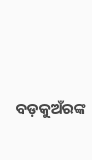ବଡ଼କୁଅଁରଙ୍କ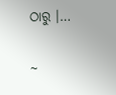ଠାରୁ ।…

~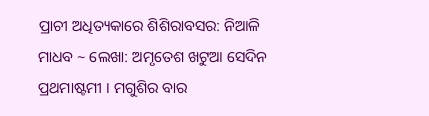ପ୍ରାଚୀ ଅଧିତ୍ୟକାରେ ଶିଶିରାବସର: ନିଆଳି ମାଧବ ~ ଲେଖା: ଅମୃତେଶ ଖଟୁଆ ସେଦିନ ପ୍ରଥମାଷ୍ଟମୀ । ମଗୁଶିର ବାର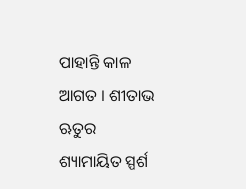ପାହାନ୍ତି କାଳ ଆଗତ । ଶୀତାଭ ଋତୁର ଶ୍ୟାମାୟିତ ସ୍ପର୍ଶ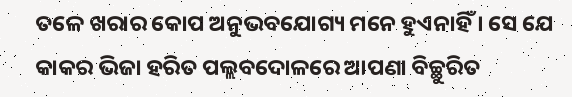ତଳେ ଖରାର କୋପ ଅନୁଭବଯୋଗ୍ୟ ମନେ ହୁଏନାହିଁ । ସେ ଯେ କାକର ଭିଜା ହରିତ ପଲ୍ଲବଦୋଳରେ ଆପଣା ବିଚ୍ଛୁରିତ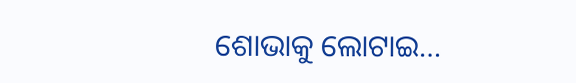ଶୋଭାକୁ ଲୋଟାଇ…